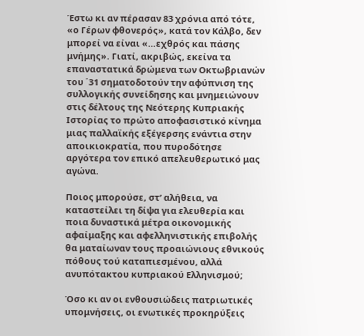Έστω κι αν πέρασαν 83 χρόνια από τότε, «ο Γέρων φθονερός», κατά τον Κάλβο, δεν μπορεί να είναι «…εχθρός και πάσης μνήμης». Γιατί, ακριβώς, εκείνα τα επαναστατικά δρώμενα των Οκτωβριανών του ΄31 σηματοδοτούν την αφύπνιση της συλλογικής συνείδησης και μνημειώνουν στις δέλτους της Νεότερης Κυπριακής Ιστορίας το πρώτο αποφασιστικό κίνημα μιας παλλαϊκής εξέγερσης ενάντια στην αποικιοκρατία, που πυροδότησε αργότερα τον επικό απελευθερωτικό μας αγώνα.

Ποιος μπορούσε, στ’ αλήθεια, να καταστείλει τη δίψα για ελευθερία και ποια δυναστικά μέτρα οικονομικής αφαίμαξης και αφελληνιστικής επιβολής θα ματαίωναν τους προαιώνιους εθνικούς πόθους τού καταπιεσμένου, αλλά ανυπότακτου κυπριακού Ελληνισμού;

Όσο κι αν οι ενθουσιώδεις πατριωτικές υπομνήσεις, οι ενωτικές προκηρύξεις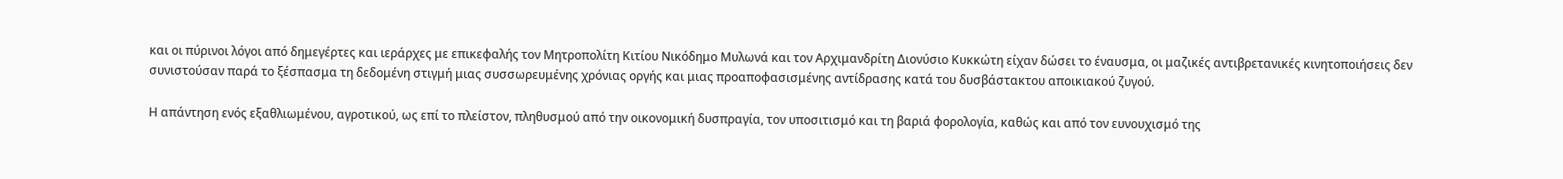και οι πύρινοι λόγοι από δημεγέρτες και ιεράρχες με επικεφαλής τον Μητροπολίτη Κιτίου Νικόδημο Μυλωνά και τον Αρχιμανδρίτη Διονύσιο Κυκκώτη είχαν δώσει το έναυσμα, οι μαζικές αντιβρετανικές κινητοποιήσεις δεν συνιστούσαν παρά το ξέσπασμα τη δεδομένη στιγμή μιας συσσωρευμένης χρόνιας οργής και μιας προαποφασισμένης αντίδρασης κατά του δυσβάστακτου αποικιακού ζυγού.

Η απάντηση ενός εξαθλιωμένου, αγροτικού, ως επί το πλείστον, πληθυσμού από την οικονομική δυσπραγία, τον υποσιτισμό και τη βαριά φορολογία, καθώς και από τον ευνουχισμό της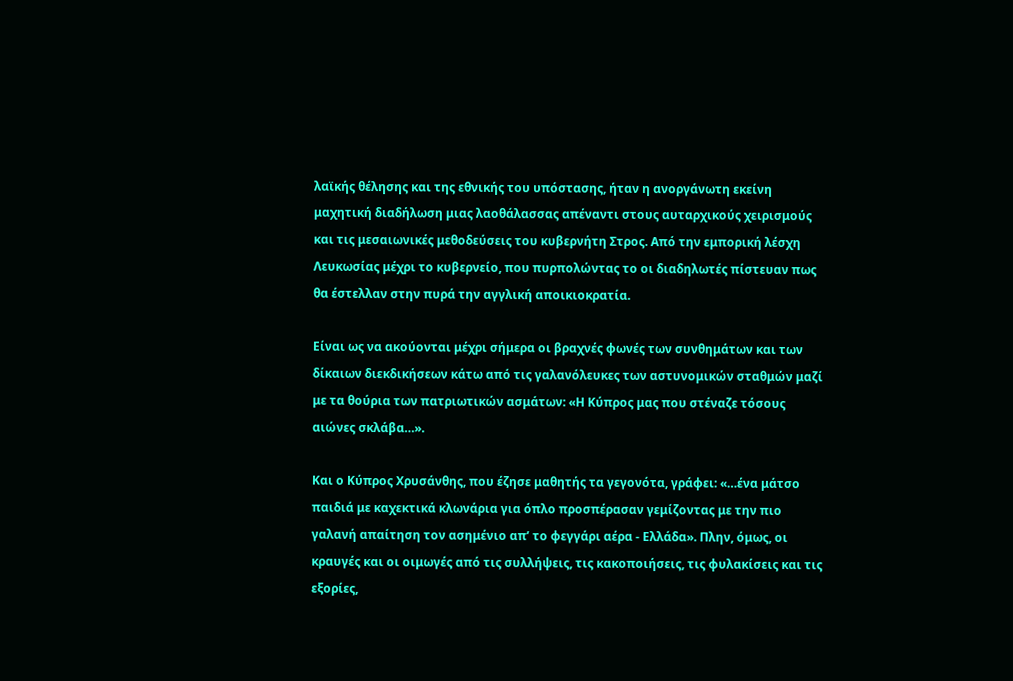λαϊκής θέλησης και της εθνικής του υπόστασης, ήταν η ανοργάνωτη εκείνη μαχητική διαδήλωση μιας λαοθάλασσας απέναντι στους αυταρχικούς χειρισμούς και τις μεσαιωνικές μεθοδεύσεις του κυβερνήτη Στρος. Από την εμπορική λέσχη Λευκωσίας μέχρι το κυβερνείο, που πυρπολώντας το οι διαδηλωτές πίστευαν πως θα έστελλαν στην πυρά την αγγλική αποικιοκρατία.

Είναι ως να ακούονται μέχρι σήμερα οι βραχνές φωνές των συνθημάτων και των δίκαιων διεκδικήσεων κάτω από τις γαλανόλευκες των αστυνομικών σταθμών μαζί με τα θούρια των πατριωτικών ασμάτων: «Η Κύπρος μας που στέναζε τόσους αιώνες σκλάβα…».

Και ο Κύπρος Χρυσάνθης, που έζησε μαθητής τα γεγονότα, γράφει: «…ένα μάτσο παιδιά με καχεκτικά κλωνάρια για όπλο προσπέρασαν γεμίζοντας με την πιο γαλανή απαίτηση τον ασημένιο απ’ το φεγγάρι αέρα - Ελλάδα». Πλην, όμως, οι κραυγές και οι οιμωγές από τις συλλήψεις, τις κακοποιήσεις, τις φυλακίσεις και τις εξορίες,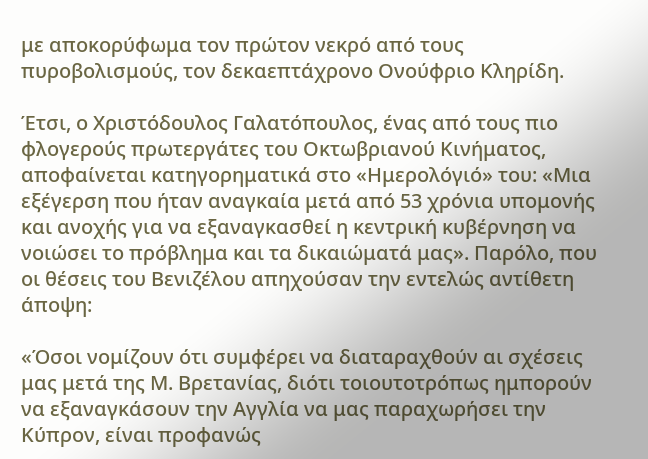με αποκορύφωμα τον πρώτον νεκρό από τους πυροβολισμούς, τον δεκαεπτάχρονο Ονούφριο Κληρίδη.

Έτσι, ο Χριστόδουλος Γαλατόπουλος, ένας από τους πιο φλογερούς πρωτεργάτες του Οκτωβριανού Κινήματος, αποφαίνεται κατηγορηματικά στο «Ημερολόγιό» του: «Μια εξέγερση που ήταν αναγκαία μετά από 53 χρόνια υπομονής και ανοχής για να εξαναγκασθεί η κεντρική κυβέρνηση να νοιώσει το πρόβλημα και τα δικαιώματά μας». Παρόλο, που οι θέσεις του Βενιζέλου απηχούσαν την εντελώς αντίθετη άποψη:

«Όσοι νομίζουν ότι συμφέρει να διαταραχθούν αι σχέσεις μας μετά της Μ. Βρετανίας, διότι τοιουτοτρόπως ημπορούν να εξαναγκάσουν την Αγγλία να μας παραχωρήσει την Κύπρον, είναι προφανώς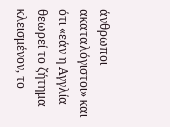άνθρωποι ακαταλόγιστοι» και ότι «εάν η Αγγλία θεωρεί το ζήτημα κλεισμένον, το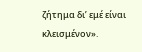ζήτημα δι’ εμέ είναι κλεισμένον».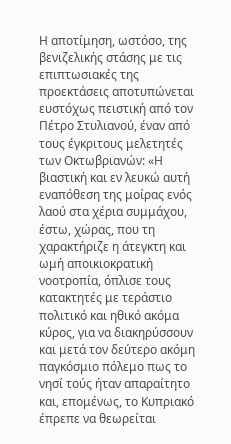Η αποτίμηση, ωστόσο, της βενιζελικής στάσης με τις επιπτωσιακές της προεκτάσεις αποτυπώνεται ευστόχως πειστική από τον Πέτρο Στυλιανού, έναν από τους έγκριτους μελετητές των Οκτωβριανών: «Η βιαστική και εν λευκώ αυτή εναπόθεση της μοίρας ενός λαού στα χέρια συμμάχου, έστω, χώρας, που τη χαρακτήριζε η άτεγκτη και ωμή αποικιοκρατική νοοτροπία, όπλισε τους κατακτητές με τεράστιο πολιτικό και ηθικό ακόμα κύρος, για να διακηρύσσουν και μετά τον δεύτερο ακόμη παγκόσμιο πόλεμο πως το νησί τούς ήταν απαραίτητο και, επομένως, το Κυπριακό έπρεπε να θεωρείται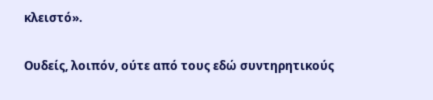κλειστό».

Ουδείς, λοιπόν, ούτε από τους εδώ συντηρητικούς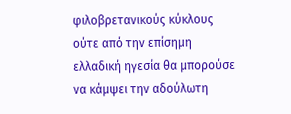φιλοβρετανικούς κύκλους ούτε από την επίσημη ελλαδική ηγεσία θα μπορούσε να κάμψει την αδούλωτη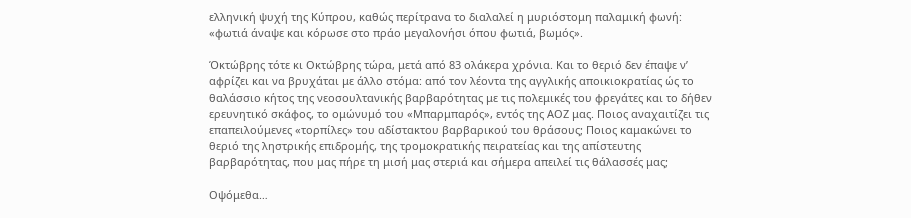ελληνική ψυχή της Κύπρου, καθώς περίτρανα το διαλαλεί η μυριόστομη παλαμική φωνή: «φωτιά άναψε και κόρωσε στο πράο μεγαλονήσι όπου φωτιά, βωμός».

Όκτώβρης τότε κι Οκτώβρης τώρα, μετά από 83 ολάκερα χρόνια. Και το θεριό δεν έπαψε ν’ αφρίζει και να βρυχάται με άλλο στόμα: από τον λέοντα της αγγλικής αποικιοκρατίας ώς το θαλάσσιο κήτος της νεοσουλτανικής βαρβαρότητας με τις πολεμικές του φρεγάτες και το δήθεν ερευνητικό σκάφος, το ομώνυμό του «Μπαρμπαρός», εντός της ΑΟΖ μας. Ποιος αναχαιτίζει τις επαπειλούμενες «τορπίλες» του αδίστακτου βαρβαρικού του θράσους; Ποιος καμακώνει το θεριό της ληστρικής επιδρομής, της τρομοκρατικής πειρατείας και της απίστευτης βαρβαρότητας, που μας πήρε τη μισή μας στεριά και σήμερα απειλεί τις θάλασσές μας;

Οψόμεθα…